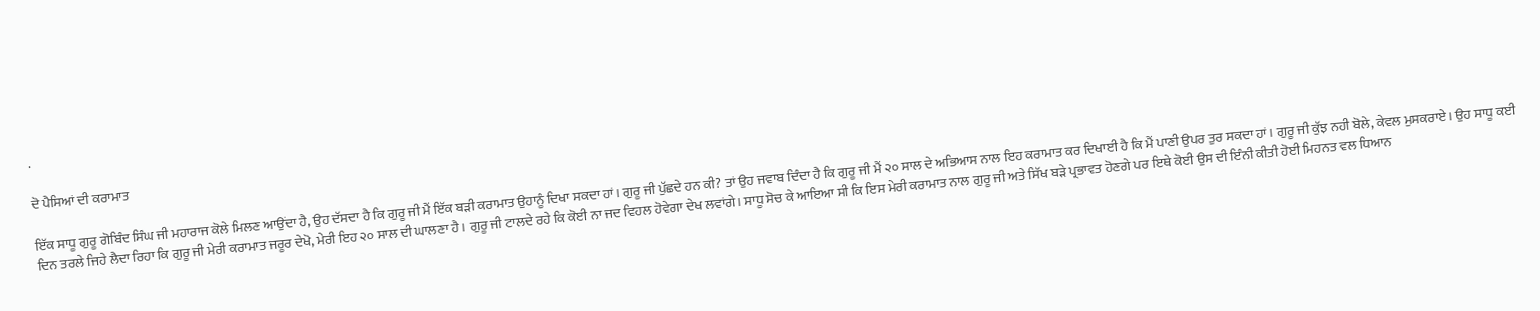.

ਦੋ ਪੈਸਿਆਂ ਦੀ ਕਰਾਮਾਤ

ਇੱਕ ਸਾਧੂ ਗੁਰੂ ਗੋਬਿੰਦ ਸਿੰਘ ਜੀ ਮਹਾਰਾਜ ਕੋਲੇ ਮਿਲਣ ਆਉਂਦਾ ਹੈ, ਉਹ ਦੱਸਦਾ ਹੈ ਕਿ ਗੁਰੂ ਜੀ ਮੈਂ ਇੱਕ ਬੜੀ ਕਰਾਮਾਤ ਉਹਾਨੂੰ ਦਿਖਾ ਸਕਦਾ ਹਾਂ। ਗੁਰੂ ਜੀ ਪੁੱਛਦੇ ਹਨ ਕੀ? ਤਾਂ ਉਹ ਜਵਾਬ ਦਿੰਦਾ ਹੈ ਕਿ ਗੁਰੂ ਜੀ ਮੈਂ ੨੦ ਸਾਲ ਦੇ ਅਭਿਆਸ ਨਾਲ ਇਹ ਕਰਾਮਾਤ ਕਰ ਦਿਖਾਈ ਹੈ ਕਿ ਮੈਂ ਪਾਣੀ ਉਪਰ ਤੁਰ ਸਕਦਾ ਹਾਂ। ਗੁਰੂ ਜੀ ਕੁੱਝ ਨਹੀ ਬੋਲੇ, ਕੇਵਲ ਮੁਸਕਰਾਏ। ਉਹ ਸਾਧੂ ਕਈ ਦਿਨ ਤਰਲੇ ਜਿਹੇ ਲੈਦਾ ਰਿਹਾ ਕਿ ਗੁਰੂ ਜੀ ਮੇਰੀ ਕਰਾਮਾਤ ਜਰੂਰ ਦੇਖੋ, ਮੇਰੀ ਇਹ ੨੦ ਸਾਲ ਦੀ ਘਾਲਣਾ ਹੈ। ਗੁਰੂ ਜੀ ਟਾਲਦੇ ਰਹੇ ਕਿ ਕੋਈ ਨਾ ਜਦ ਵਿਹਲ ਹੋਵੇਗਾ ਦੇਖ ਲਵਾਂਗੇ। ਸਾਧੂ ਸੋਚ ਕੇ ਆਇਆ ਸੀ ਕਿ ਇਸ ਮੇਰੀ ਕਰਾਮਾਤ ਨਾਲ ਗੁਰੂ ਜੀ ਅਤੇ ਸਿੱਖ ਬੜੇ ਪ੍ਰਭਾਵਤ ਹੋਣਗੇ ਪਰ ਇਥੇ ਕੋਈ ਉਸ ਦੀ ਇੰਨੀ ਕੀਤੀ ਹੋਈ ਮਿਹਨਤ ਵਲ ਧਿਆਨ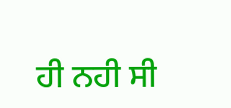ਹੀ ਨਹੀ ਸੀ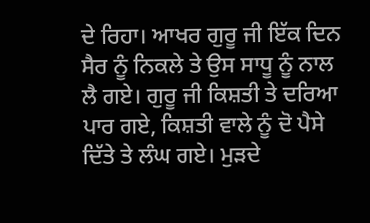ਦੇ ਰਿਹਾ। ਆਖਰ ਗੁਰੂ ਜੀ ਇੱਕ ਦਿਨ ਸੈਰ ਨੂੰ ਨਿਕਲੇ ਤੇ ਉਸ ਸਾਧੂ ਨੂੰ ਨਾਲ ਲੈ ਗਏ। ਗੁਰੂ ਜੀ ਕਿਸ਼ਤੀ ਤੇ ਦਰਿਆ ਪਾਰ ਗਏ, ਕਿਸ਼ਤੀ ਵਾਲੇ ਨੂੰ ਦੋ ਪੈਸੇ ਦਿੱਤੇ ਤੇ ਲੰਘ ਗਏ। ਮੁੜਦੇ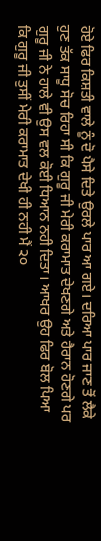ਹੋਏ ਫਿਰ ਕਿਸ਼ਤੀ ਵਾਲੇ ਨੂੰ ਦੋ ਪੈਸੇ ਦਿਤੇ ਉਰਲੇ ਪਾਰ ਆ ਗਏ। ਦਰਿਆ ਪਾਰ ਜਾਣ ਤੋਂ ਲੈਕੇ ਹੁਣ ਤੱਕ ਸਾਧੂ ਸੋਚ ਰਿਹਾ ਸੀ ਕਿ ਗੁਰੂ ਜੀ ਮੇਰੀ ਕਰਾਮਾਤ ਦੇਖਣਗੇ ਅਤੇ ਹੈਰਾਨ ਹੋਣਗੇ ਪਰ ਗੁਰੂ ਜੀ ਨੇ ਹਾਲੇ ਵੀ ਉਸ ਵਲ ਕੋਈ ਧਿਆਨ ਨਹੀ ਦਿਤਾ। ਆਖਰ ਉਹ ਫਿਰ ਬੋਲ ਪਿਆ ਕਿ ਗੁਰੂ ਜੀ ਤੁਸੀਂ ਮੇਰੀ ਕਰਾਮਾਤ ਦੇਖੀ ਹੀ ਨਹੀ ਮੈਂ ੨੦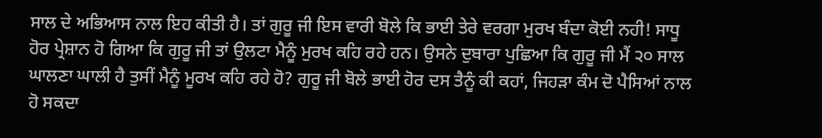ਸਾਲ ਦੇ ਅਭਿਆਸ ਨਾਲ ਇਹ ਕੀਤੀ ਹੈ। ਤਾਂ ਗੁਰੂ ਜੀ ਇਸ ਵਾਰੀ ਬੋਲੇ ਕਿ ਭਾਈ ਤੇਰੇ ਵਰਗਾ ਮੁਰਖ ਬੰਦਾ ਕੋਈ ਨਹੀ! ਸਾਧੂ ਹੋਰ ਪ੍ਰੇਸ਼ਾਨ ਹੋ ਗਿਆ ਕਿ ਗੁਰੂ ਜੀ ਤਾਂ ਉਲਟਾ ਮੈਨੂੰ ਮੁਰਖ ਕਹਿ ਰਹੇ ਹਨ। ਉਸਨੇ ਦੁਬਾਰਾ ਪੁਛਿਆ ਕਿ ਗੁਰੂ ਜੀ ਮੈਂ ੨੦ ਸਾਲ ਘਾਲਣਾ ਘਾਲੀ ਹੈ ਤੁਸੀਂ ਮੈਨੂੰ ਮੂਰਖ ਕਹਿ ਰਹੇ ਹੋ? ਗੁਰੂ ਜੀ ਬੋਲੇ ਭਾਈ ਹੋਰ ਦਸ ਤੈਨੂੰ ਕੀ ਕਹਾਂ, ਜਿਹੜਾ ਕੰਮ ਦੋ ਪੈਸਿਆਂ ਨਾਲ ਹੋ ਸਕਦਾ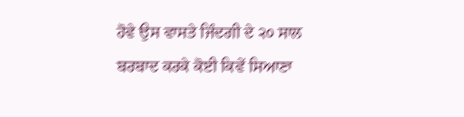ਹੋਵੇ ਉਸ ਵਾਸਤੇ ਜਿੰਦਗੀ ਦੇ ੨੦ ਸਾਲ ਬਰਬਾਦ ਕਰਕੇ ਕੋਈ ਕਿਵੇਂ ਸਿਆਣਾ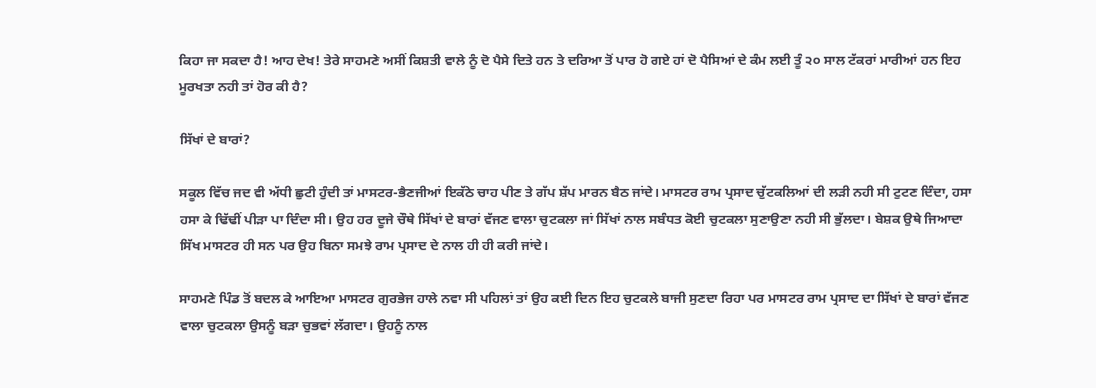ਕਿਹਾ ਜਾ ਸਕਦਾ ਹੈ! ਆਹ ਦੇਖ! ਤੇਰੇ ਸਾਹਮਣੇ ਅਸੀਂ ਕਿਸ਼ਤੀ ਵਾਲੇ ਨੂੰ ਦੋ ਪੈਸੇ ਦਿਤੇ ਹਨ ਤੇ ਦਰਿਆ ਤੋਂ ਪਾਰ ਹੋ ਗਏ ਹਾਂ ਦੋ ਪੈਸਿਆਂ ਦੇ ਕੰਮ ਲਈ ਤੂੰ ੨੦ ਸਾਲ ਟੱਕਰਾਂ ਮਾਰੀਆਂ ਹਨ ਇਹ ਮੂਰਖਤਾ ਨਹੀ ਤਾਂ ਹੋਰ ਕੀ ਹੈ?

ਸਿੱਖਾਂ ਦੇ ਬਾਰਾਂ?

ਸਕੂਲ ਵਿੱਚ ਜਦ ਵੀ ਅੱਧੀ ਛੁਟੀ ਹੁੰਦੀ ਤਾਂ ਮਾਸਟਰ-ਭੈਣਜੀਆਂ ਇਕੱਠੇ ਚਾਹ ਪੀਣ ਤੇ ਗੱਪ ਸ਼ੱਪ ਮਾਰਨ ਬੈਠ ਜਾਂਦੇ। ਮਾਸਟਰ ਰਾਮ ਪ੍ਰਸਾਦ ਚੁੱਟਕਲਿਆਂ ਦੀ ਲੜੀ ਨਹੀ ਸੀ ਟੁਟਣ ਦਿੰਦਾ, ਹਸਾ ਹਸਾ ਕੇ ਢਿੱਢੀਂ ਪੀੜਾ ਪਾ ਦਿੰਦਾ ਸੀ। ਉਹ ਹਰ ਦੂਜੇ ਚੌਥੇ ਸਿੱਖਾਂ ਦੇ ਬਾਰਾਂ ਵੱਜਣ ਵਾਲਾ ਚੁਟਕਲਾ ਜਾਂ ਸਿੱਖਾਂ ਨਾਲ ਸਬੰਧਤ ਕੋਈ ਚੁਟਕਲਾ ਸੁਣਾਉਣਾ ਨਹੀ ਸੀ ਭੁੱਲਦਾ। ਬੇਸ਼ਕ ਉਥੇ ਜਿਆਦਾ ਸਿੱਖ ਮਾਸਟਰ ਹੀ ਸਨ ਪਰ ਉਹ ਬਿਨਾ ਸਮਝੇ ਰਾਮ ਪ੍ਰਸਾਦ ਦੇ ਨਾਲ ਹੀ ਹੀ ਕਰੀ ਜਾਂਦੇ।

ਸਾਹਮਣੇ ਪਿੰਡ ਤੋਂ ਬਦਲ ਕੇ ਆਇਆ ਮਾਸਟਰ ਗੁਰਭੇਜ ਹਾਲੇ ਨਵਾ ਸੀ ਪਹਿਲਾਂ ਤਾਂ ਉਹ ਕਈ ਦਿਨ ਇਹ ਚੁਟਕਲੇ ਬਾਜੀ ਸੁਣਦਾ ਰਿਹਾ ਪਰ ਮਾਸਟਰ ਰਾਮ ਪ੍ਰਸਾਦ ਦਾ ਸਿੱਖਾਂ ਦੇ ਬਾਰਾਂ ਵੱਜਣ ਵਾਲਾ ਚੁਟਕਲਾ ਉਸਨੂੰ ਬੜਾ ਚੁਭਵਾਂ ਲੱਗਦਾ। ਉਹਨੂੰ ਨਾਲ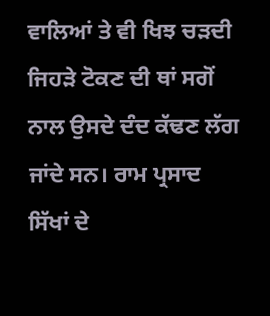ਵਾਲਿਆਂ ਤੇ ਵੀ ਖਿਝ ਚੜਦੀ ਜਿਹੜੇ ਟੋਕਣ ਦੀ ਥਾਂ ਸਗੋਂ ਨਾਲ ਉਸਦੇ ਦੰਦ ਕੱਢਣ ਲੱਗ ਜਾਂਦੇ ਸਨ। ਰਾਮ ਪ੍ਰਸਾਦ ਸਿੱਖਾਂ ਦੇ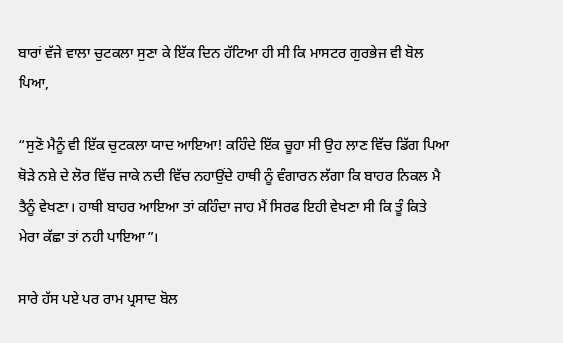ਬਾਰਾਂ ਵੱਜੇ ਵਾਲਾ ਚੁਟਕਲਾ ਸੁਣਾ ਕੇ ਇੱਕ ਦਿਨ ਹੱਟਿਆ ਹੀ ਸੀ ਕਿ ਮਾਸਟਰ ਗੁਰਭੇਜ ਵੀ ਬੋਲ ਪਿਆ,

“ਸੁਣੋ ਮੈਨੂੰ ਵੀ ਇੱਕ ਚੁਟਕਲਾ ਯਾਦ ਆਇਆ! ਕਹਿੰਦੇ ਇੱਕ ਚੂਹਾ ਸੀ ਉਹ ਲਾਣ ਵਿੱਚ ਡਿੱਗ ਪਿਆ ਥੋੜੇ ਨਸ਼ੇ ਦੇ ਲੋਰ ਵਿੱਚ ਜਾਕੇ ਨਦੀ ਵਿੱਚ ਨਹਾਉਂਦੇ ਹਾਥੀ ਨੂੰ ਵੰਗਾਰਨ ਲੱਗਾ ਕਿ ਬਾਹਰ ਨਿਕਲ ਮੈ ਤੈਨੂੰ ਵੇਖਣਾ। ਹਾਥੀ ਬਾਹਰ ਆਇਆ ਤਾਂ ਕਹਿੰਦਾ ਜਾਹ ਮੈਂ ਸਿਰਫ ਇਹੀ ਵੇਖਣਾ ਸੀ ਕਿ ਤੂੰ ਕਿਤੇ ਮੇਰਾ ਕੱਛਾ ਤਾਂ ਨਹੀ ਪਾਇਆ”।

ਸਾਰੇ ਹੱਸ ਪਏ ਪਰ ਰਾਮ ਪ੍ਰਸਾਦ ਬੋਲ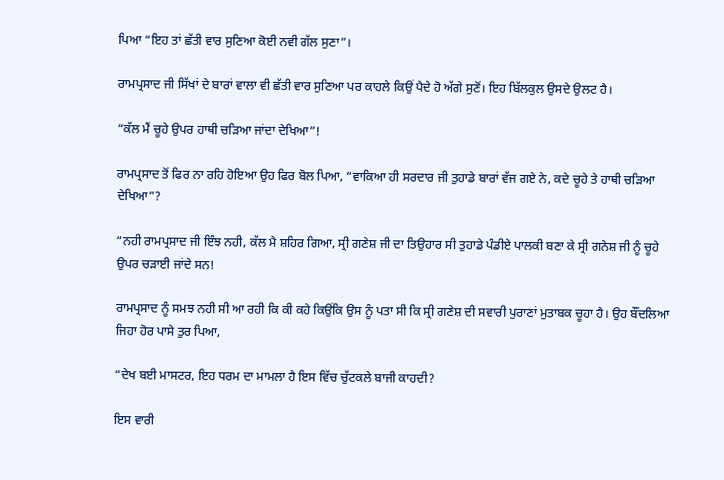ਪਿਆ “ਇਹ ਤਾਂ ਛੱਤੀ ਵਾਰ ਸੁਣਿਆ ਕੋਈ ਨਵੀ ਗੱਲ ਸੁਣਾ”।

ਰਾਮਪ੍ਰਸਾਦ ਜੀ ਸਿੱਖਾਂ ਦੇ ਬਾਰਾਂ ਵਾਲਾ ਵੀ ਛੱਤੀ ਵਾਰ ਸੁਣਿਆ ਪਰ ਕਾਹਲੇ ਕਿਉਂ ਪੈਦੇ ਹੋ ਅੱਗੇ ਸੁਣੋਂ। ਇਹ ਬਿੱਲਕੁਲ ਉਸਦੇ ਉਲਟ ਹੈ।

“ਕੱਲ ਮੈਂ ਚੂਹੇ ਉਪਰ ਹਾਥੀ ਚੜਿਆ ਜਾਂਦਾ ਦੇਖਿਆ”!

ਰਾਮਪ੍ਰਸਾਦ ਤੋਂ ਫਿਰ ਨਾ ਰਹਿ ਹੋਇਆ ਉਹ ਫਿਰ ਬੋਲ ਪਿਆ, “ਵਾਕਿਆ ਹੀ ਸਰਦਾਰ ਜੀ ਤੁਹਾਡੇ ਬਾਰਾਂ ਵੱਜ ਗਏ ਨੇ, ਕਦੇ ਚੂਹੇ ਤੇ ਹਾਥੀ ਚੜਿਆ ਦੇਖਿਆ”?

“ਨਹੀ ਰਾਮਪ੍ਰਸਾਦ ਜੀ ਇੰਝ ਨਹੀ, ਕੱਲ ਮੈ ਸ਼ਹਿਰ ਗਿਆ, ਸ੍ਰੀ ਗਣੇਸ਼ ਜੀ ਦਾ ਤਿਉਹਾਰ ਸੀ ਤੁਹਾਡੇ ਪੰਡੀਏ ਪਾਲਕੀ ਬਣਾ ਕੇ ਸ੍ਰੀ ਗਨੇਸ਼ ਜੀ ਨੂੰ ਚੂਹੇ ਉਪਰ ਚੜਾਈ ਜਾਂਦੇ ਸਨ!

ਰਾਮਪ੍ਰਸਾਦ ਨੂੰ ਸਮਝ ਨਹੀ ਸੀ ਆ ਰਹੀ ਕਿ ਕੀ ਕਹੇ ਕਿਉਂਕਿ ਉਸ ਨੂੰ ਪਤਾ ਸੀ ਕਿ ਸ੍ਰੀ ਗਣੇਸ਼ ਦੀ ਸਵਾਰੀ ਪੁਰਾਣਾਂ ਮੁਤਾਬਕ ਚੂਹਾ ਹੈ। ਉਹ ਬੌਂਦਲਿਆ ਜਿਹਾ ਹੋਰ ਪਾਸੇ ਤੁਰ ਪਿਆ,

“ਦੇਖ ਬਈ ਮਾਸਟਰ, ਇਹ ਧਰਮ ਦਾ ਮਾਮਲਾ ਹੈ ਇਸ ਵਿੱਚ ਚੁੱਟਕਲੇ ਬਾਜੀ ਕਾਹਦੀ?

ਇਸ ਵਾਰੀ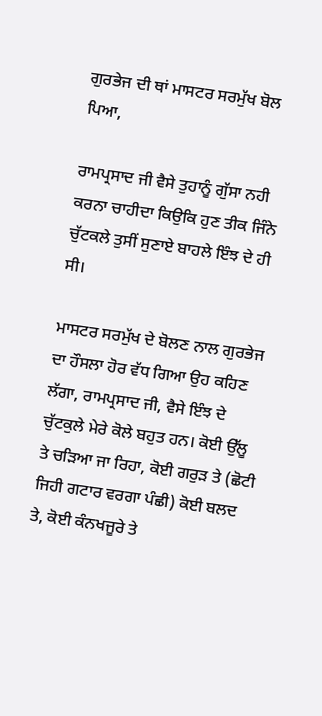ਗੁਰਭੇਜ ਦੀ ਥਾਂ ਮਾਸਟਰ ਸਰਮੁੱਖ ਬੋਲ ਪਿਆ,

ਰਾਮਪ੍ਰਸਾਦ ਜੀ ਵੈਸੇ ਤੁਹਾਨੂੰ ਗੁੱਸਾ ਨਹੀ ਕਰਨਾ ਚਾਹੀਦਾ ਕਿਉਕਿ ਹੁਣ ਤੀਕ ਜਿੰਨੇ ਚੁੱਟਕਲੇ ਤੁਸੀਂ ਸੁਣਾਏ ਬਾਹਲੇ ਇੰਝ ਦੇ ਹੀ ਸੀ।

ਮਾਸਟਰ ਸਰਮੁੱਖ ਦੇ ਬੋਲਣ ਨਾਲ ਗੁਰਭੇਜ ਦਾ ਹੌਸਲਾ ਹੋਰ ਵੱਧ ਗਿਆ ਉਹ ਕਹਿਣ ਲੱਗਾ, ਰਾਮਪ੍ਰਸਾਦ ਜੀ, ਵੈਸੇ ਇੰਝ ਦੇ ਚੁੱਟਕੁਲੇ ਮੇਰੇ ਕੋਲੇ ਬਹੁਤ ਹਨ। ਕੋਈ ਉੱਲੂ ਤੇ ਚੜਿਆ ਜਾ ਰਿਹਾ, ਕੋਈ ਗਰੁੜ ਤੇ (ਛੋਟੀ ਜਿਹੀ ਗਟਾਰ ਵਰਗਾ ਪੰਛੀ) ਕੋਈ ਬਲਦ ਤੇ, ਕੋਈ ਕੰਨਖਜੂਰੇ ਤੇ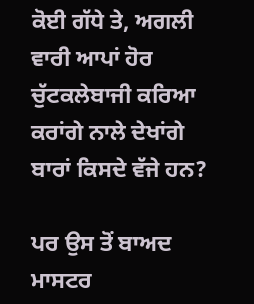ਕੋਈ ਗੱਧੇ ਤੇ, ਅਗਲੀ ਵਾਰੀ ਆਪਾਂ ਹੋਰ ਚੁੱਟਕਲੇਬਾਜੀ ਕਰਿਆ ਕਰਾਂਗੇ ਨਾਲੇ ਦੇਖਾਂਗੇ ਬਾਰਾਂ ਕਿਸਦੇ ਵੱਜੇ ਹਨ?

ਪਰ ਉਸ ਤੋਂ ਬਾਅਦ ਮਾਸਟਰ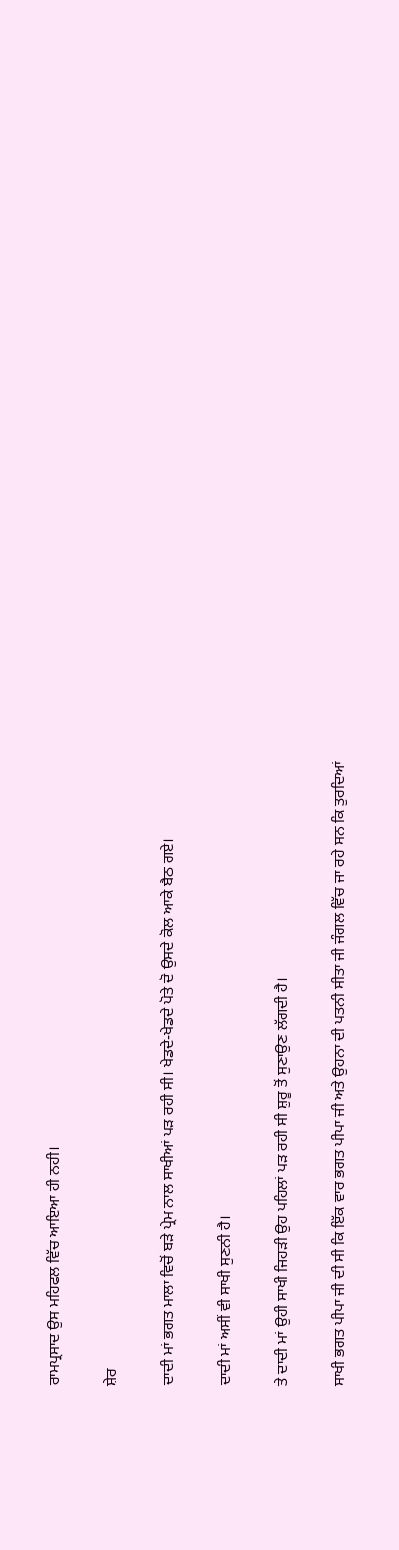ਰਾਮਪ੍ਰਸਾਦ ਉਸ ਮਹਿਫਲ ਵਿੱਚ ਆਇਆ ਹੀ ਨਹੀ।

ਸ਼ੇਰ

ਦਾਦੀ ਮਾਂ ਭਗਤ ਮਾਲਾ ਵਿਚੋਂ ਬੜੇ ਪ੍ਰੇਮ ਨਾਲ ਸਾਖੀਆਂ ਪੜ ਰਹੀ ਸੀ। ਖੇਡਦੇ-ਖੇਡਦੇ ਪੋਤੇ ਦੋ ਉਸਦੇ ਕੋਲ ਆਕੇ ਬੈਠ ਗਏ।

ਦਾਦੀ ਮਾਂ ਅਸੀਂ ਵੀ ਸਾਖੀ ਸੁਣਨੀ ਹੈ।

ਤੇ ਦਾਦੀ ਮਾਂ ਉਹੀ ਸਾਖੀ ਜਿਹੜੀ ਉਹ ਪਹਿਲਾਂ ਪੜ ਰਹੀ ਸੀ ਸ਼ੁਰੂ ਤੋਂ ਸੁਣਾਉਣ ਲੱਗਦੀ ਹੈ।

ਸਾਖੀ ਭਗਤ ਪੀਪਾ ਜੀ ਦੀ ਸੀ ਕਿ ਇੱਕ ਵਾਰ ਭਗਤ ਪੀਪਾ ਜੀ ਅਤੇ ਉਹਨਾ ਦੀ ਪਤਨੀ ਸੀਤਾ ਜੀ ਜੰਗਲ ਵਿੱਚ ਜਾ ਰਹੇ ਸਨ ਕਿ ਤੁਰਦਿਆਂ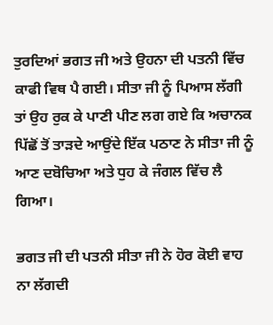ਤੁਰਦਿਆਂ ਭਗਤ ਜੀ ਅਤੇ ਉਹਨਾ ਦੀ ਪਤਨੀ ਵਿੱਚ ਕਾਫੀ ਵਿਥ ਪੈ ਗਈ। ਸੀਤਾ ਜੀ ਨੂੰ ਪਿਆਸ ਲੱਗੀ ਤਾਂ ਉਹ ਰੁਕ ਕੇ ਪਾਣੀ ਪੀਣ ਲਗ ਗਏ ਕਿ ਅਚਾਨਕ ਪਿੱਛੋਂ ਤੋਂ ਤਾੜਦੇ ਆਉਂਦੇ ਇੱਕ ਪਠਾਣ ਨੇ ਸੀਤਾ ਜੀ ਨੂੰ ਆਣ ਦਬੋਚਿਆ ਅਤੇ ਧੁਹ ਕੇ ਜੰਗਲ ਵਿੱਚ ਲੈ ਗਿਆ।

ਭਗਤ ਜੀ ਦੀ ਪਤਨੀ ਸੀਤਾ ਜੀ ਨੇ ਹੋਰ ਕੋਈ ਵਾਹ ਨਾ ਲੱਗਦੀ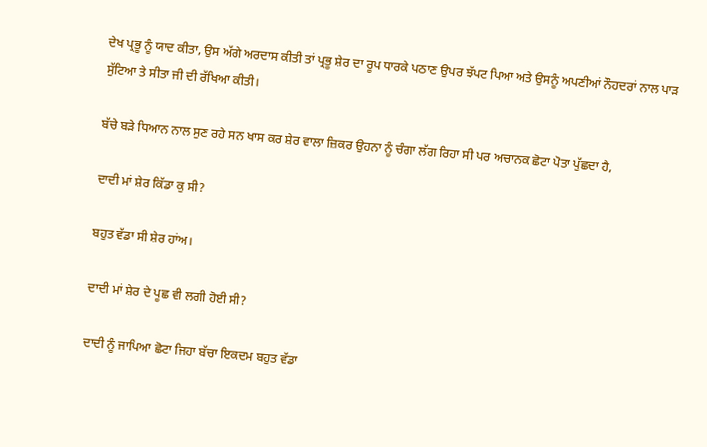ਦੇਖ ਪ੍ਰਭੂ ਨੂੰ ਯਾਦ ਕੀਤਾ, ਉਸ ਅੱਗੇ ਅਰਦਾਸ ਕੀਤੀ ਤਾਂ ਪ੍ਰਭੂ ਸ਼ੇਰ ਦਾ ਰੂਪ ਧਾਰਕੇ ਪਠਾਣ ਉਪਰ ਝੱਪਟ ਪਿਆ ਅਤੇ ਉਸਨੂੰ ਅਪਣੀਆਂ ਨੌਹਦਰਾਂ ਨਾਲ ਪਾੜ ਸੁੱਟਿਆ ਤੇ ਸੀਤਾ ਜੀ ਦੀ ਰੱਖਿਆ ਕੀਤੀ।

ਬੱਚੇ ਬੜੇ ਧਿਆਨ ਨਾਲ ਸੁਣ ਰਹੇ ਸਨ ਖਾਸ ਕਰ ਸ਼ੇਰ ਵਾਲਾ ਜ਼ਿਕਰ ਉਹਨਾ ਨੂੰ ਚੰਗਾ ਲੱਗ ਰਿਹਾ ਸੀ ਪਰ ਅਚਾਨਕ ਛੋਟਾ ਪੋਤਾ ਪੁੱਛਦਾ ਹੈ,

ਦਾਦੀ ਮਾਂ ਸ਼ੇਰ ਕਿੱਡਾ ਕੁ ਸੀ?

ਬਹੁਤ ਵੱਡਾ ਸੀ ਸ਼ੇਰ ਹਾਂਅ।

ਦਾਦੀ ਮਾਂ ਸ਼ੇਰ ਦੇ ਪੂਛ ਵੀ ਲਗੀ ਹੋਈ ਸੀ?

ਦਾਦੀ ਨੂੰ ਜਾਪਿਆ ਛੋਟਾ ਜਿਹਾ ਬੱਚਾ ਇਕਦਮ ਬਹੁਤ ਵੱਡਾ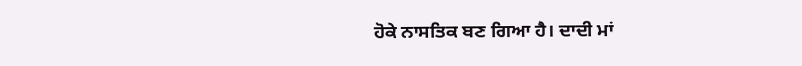ਹੋਕੇ ਨਾਸਤਿਕ ਬਣ ਗਿਆ ਹੈ। ਦਾਦੀ ਮਾਂ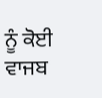ਨੂੰ ਕੋਈ ਵਾਜਬ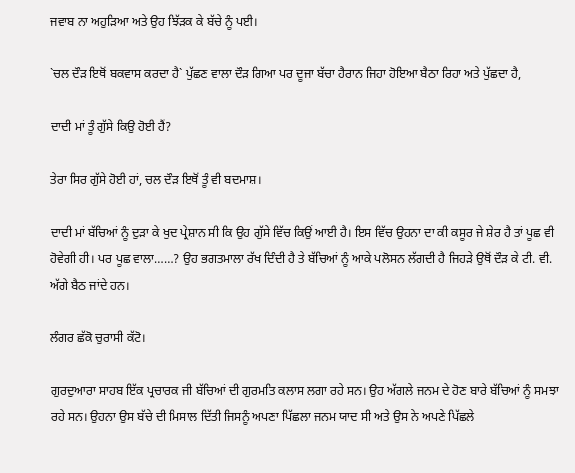ਜਵਾਬ ਨਾ ਅਹੁੜਿਆ ਅਤੇ ਉਹ ਝਿੱੜਕ ਕੇ ਬੱਚੇ ਨੂੰ ਪਈ।

`ਚਲ ਦੌੜ ਇਥੋਂ ਬਕਵਾਸ ਕਰਦਾ ਹੈ` ਪੁੱਛਣ ਵਾਲਾ ਦੌੜ ਗਿਆ ਪਰ ਦੂਜਾ ਬੱਚਾ ਹੈਰਾਨ ਜਿਹਾ ਹੋਇਆ ਬੈਠਾ ਰਿਹਾ ਅਤੇ ਪੁੱਛਦਾ ਹੈ,

ਦਾਦੀ ਮਾਂ ਤੂੰ ਗੁੱਸੇ ਕਿਉ ਹੋਈ ਹੈਂ?

ਤੇਰਾ ਸਿਰ ਗੁੱਸੇ ਹੋਈ ਹਾਂ, ਚਲ ਦੌੜ ਇਥੋਂ ਤੂੰ ਵੀ ਬਦਮਾਸ਼।

ਦਾਦੀ ਮਾਂ ਬੱਚਿਆਂ ਨੂੰ ਦੁੜਾ ਕੇ ਖੁਦ ਪ੍ਰੇਸ਼ਾਨ ਸੀ ਕਿ ਉਹ ਗੁੱਸੇ ਵਿੱਚ ਕਿਉਂ ਆਈ ਹੈ। ਇਸ ਵਿੱਚ ਉਹਨਾ ਦਾ ਕੀ ਕਸੂਰ ਜੇ ਸ਼ੇਰ ਹੈ ਤਾਂ ਪੂਛ ਵੀ ਹੋਵੇਗੀ ਹੀ। ਪਰ ਪੂਛ ਵਾਲਾ……? ਉਹ ਭਗਤਮਾਲਾ ਰੱਖ ਦਿੰਦੀ ਹੈ ਤੇ ਬੱਚਿਆਂ ਨੂੰ ਆਕੇ ਪਲੋਸਨ ਲੱਗਦੀ ਹੈ ਜਿਹੜੇ ਉਥੋਂ ਦੌੜ ਕੇ ਟੀ. ਵੀ. ਅੱਗੇ ਬੈਠ ਜਾਂਦੇ ਹਨ।

ਲੰਗਰ ਛੱਕੋ ਚੁਰਾਸੀ ਕੱਟੋ।

ਗੁਰਦੁਆਰਾ ਸਾਹਬ ਇੱਕ ਪ੍ਰਚਾਰਕ ਜੀ ਬੱਚਿਆਂ ਦੀ ਗੁਰਮਤਿ ਕਲਾਸ ਲਗਾ ਰਹੇ ਸਨ। ਉਹ ਅੱਗਲੇ ਜਨਮ ਦੇ ਹੋਣ ਬਾਰੇ ਬੱਚਿਆਂ ਨੂੰ ਸਮਝਾ ਰਹੇ ਸਨ। ਉਹਨਾ ਉਸ ਬੱਚੇ ਦੀ ਮਿਸਾਲ ਦਿੱਤੀ ਜਿਸਨੂੰ ਅਪਣਾ ਪਿੱਛਲਾ ਜਨਮ ਯਾਦ ਸੀ ਅਤੇ ਉਸ ਨੇ ਅਪਣੇ ਪਿੱਛਲੇ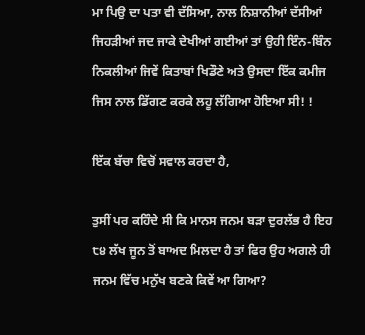ਮਾ ਪਿਉ ਦਾ ਪਤਾ ਵੀ ਦੱਸਿਆ, ਨਾਲ ਨਿਸ਼ਾਨੀਆਂ ਦੱਸੀਆਂ ਜਿਹੜੀਆਂ ਜਦ ਜਾਕੇ ਦੇਖੀਆਂ ਗਈਆਂ ਤਾਂ ਉਹੀ ਇੰਨ-ਬਿੰਨ ਨਿਕਲੀਆਂ ਜਿਵੇਂ ਕਿਤਾਬਾਂ ਖਿਡੌਣੇ ਅਤੇ ਉਸਦਾ ਇੱਕ ਕਮੀਜ ਜਿਸ ਨਾਲ ਡਿੱਗਣ ਕਰਕੇ ਲਹੂ ਲੱਗਿਆ ਹੋਇਆ ਸੀ! !

ਇੱਕ ਬੱਚਾ ਵਿਚੋਂ ਸਵਾਲ ਕਰਦਾ ਹੈ,

ਤੁਸੀਂ ਪਰ ਕਹਿੰਦੇ ਸੀ ਕਿ ਮਾਨਸ ਜਨਮ ਬੜਾ ਦੁਰਲੱਭ ਹੈ ਇਹ ੮੪ ਲੱਖ ਜੂਨ ਤੋਂ ਬਾਅਦ ਮਿਲਦਾ ਹੈ ਤਾਂ ਫਿਰ ਉਹ ਅਗਲੇ ਹੀ ਜਨਮ ਵਿੱਚ ਮਨੁੱਖ ਬਣਕੇ ਕਿਵੇਂ ਆ ਗਿਆ?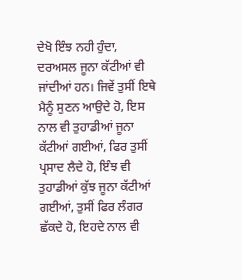ਦੇਖੋ ਇੰਝ ਨਹੀ ਹੁੰਦਾ, ਦਰਅਸਲ ਜੂਨਾ ਕੱਟੀਆਂ ਵੀ ਜਾਂਦੀਆਂ ਹਨ। ਜਿਵੇਂ ਤੁਸੀਂ ਇਥੇ ਮੈਨੂੰ ਸੁਣਨ ਆਉਦੇ ਹੋ, ਇਸ ਨਾਲ ਵੀ ਤੁਹਾਡੀਆਂ ਜੂਨਾ ਕੱਟੀਆਂ ਗਈਆਂ, ਫਿਰ ਤੁਸੀਂ ਪ੍ਰਸਾਦ ਲੈਦੇ ਹੋ, ਇੰਝ ਵੀ ਤੁਹਾਡੀਆਂ ਕੁੱਝ ਜੂਨਾ ਕੱਟੀਆਂ ਗਈਆਂ, ਤੁਸੀਂ ਫਿਰ ਲੰਗਰ ਛੱਕਦੇ ਹੋ, ਇਹਦੇ ਨਾਲ ਵੀ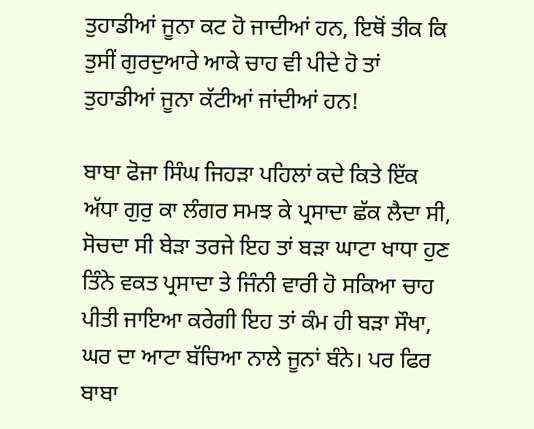ਤੁਹਾਡੀਆਂ ਜੂਨਾ ਕਟ ਹੋ ਜਾਦੀਆਂ ਹਨ, ਇਥੋਂ ਤੀਕ ਕਿ ਤੁਸੀਂ ਗੁਰਦੁਆਰੇ ਆਕੇ ਚਾਹ ਵੀ ਪੀਦੇ ਹੋ ਤਾਂ ਤੁਹਾਡੀਆਂ ਜੂਨਾ ਕੱਟੀਆਂ ਜਾਂਦੀਆਂ ਹਨ!

ਬਾਬਾ ਫੋਜਾ ਸਿੰਘ ਜਿਹੜਾ ਪਹਿਲਾਂ ਕਦੇ ਕਿਤੇ ਇੱਕ ਅੱਧਾ ਗੁਰੁ ਕਾ ਲੰਗਰ ਸਮਝ ਕੇ ਪ੍ਰਸਾਦਾ ਛੱਕ ਲੈਦਾ ਸੀ, ਸੋਚਦਾ ਸੀ ਬੇੜਾ ਤਰਜੇ ਇਹ ਤਾਂ ਬੜਾ ਘਾਟਾ ਖਾਧਾ ਹੁਣ ਤਿੰਨੇ ਵਕਤ ਪ੍ਰਸਾਦਾ ਤੇ ਜਿੰਨੀ ਵਾਰੀ ਹੋ ਸਕਿਆ ਚਾਹ ਪੀਤੀ ਜਾਇਆ ਕਰੇਗੀ ਇਹ ਤਾਂ ਕੰਮ ਹੀ ਬੜਾ ਸੌਖਾ, ਘਰ ਦਾ ਆਟਾ ਬੱਚਿਆ ਨਾਲੇ ਜੂਨਾਂ ਬੰਨੇ। ਪਰ ਫਿਰ ਬਾਬਾ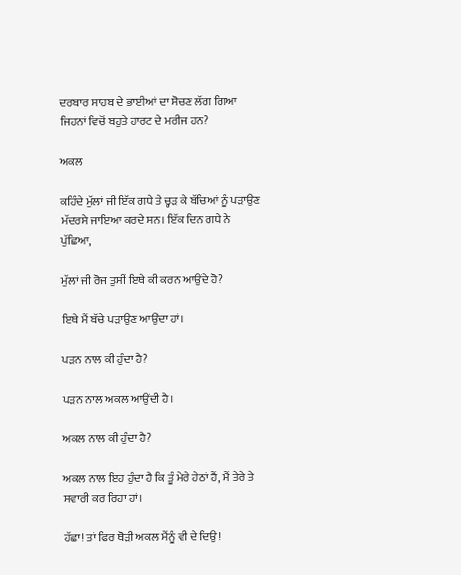ਦਰਬਾਰ ਸਾਹਬ ਦੇ ਭਾਈਆਂ ਦਾ ਸੋਚਣ ਲੱਗ ਗਿਆ ਜਿਹਨਾਂ ਵਿਚੋਂ ਬਹੁਤੇ ਹਾਰਟ ਦੇ ਮਰੀਜ ਹਨ?

ਅਕਲ

ਕਹਿੰਦੇ ਮੁੱਲਾਂ ਜੀ ਇੱਕ ਗਧੇ ਤੇ ਚ੍ਹੜ ਕੇ ਬੱਚਿਆਂ ਨੂੰ ਪੜਾਉਣ ਮੱਦਰਸੇ ਜਾਇਆ ਕਰਦੇ ਸਨ। ਇੱਕ ਦਿਨ ਗਧੇ ਨੇ ਪੁੱਛਿਆ,

ਮੁੱਲਾਂ ਜੀ ਰੋਜ ਤੁਸੀਂ ਇਥੇ ਕੀ ਕਰਨ ਆਉਂਦੇ ਹੋ?

ਇਥੇ ਮੈਂ ਬੱਚੇ ਪੜਾਉਣ ਆਉਂਦਾ ਹਾਂ।

ਪੜਨ ਨਾਲ ਕੀ ਹੁੰਦਾ ਹੈ?

ਪੜਨ ਨਾਲ ਅਕਲ ਆਉਂਦੀ ਹੈ।

ਅਕਲ ਨਾਲ ਕੀ ਹੁੰਦਾ ਹੈ?

ਅਕਲ ਨਾਲ ਇਹ ਹੁੰਦਾ ਹੈ ਕਿ ਤੂੰ ਮੇਰੇ ਹੇਠਾਂ ਹੈਂ, ਮੈਂ ਤੇਰੇ ਤੇ ਸਵਾਰੀ ਕਰ ਰਿਹਾ ਹਾਂ।

ਹੱਛਾ! ਤਾਂ ਫਿਰ ਥੋੜੀ ਅਕਲ ਮੈਂਨੂੰ ਵੀ ਦੇ ਦਿਉ!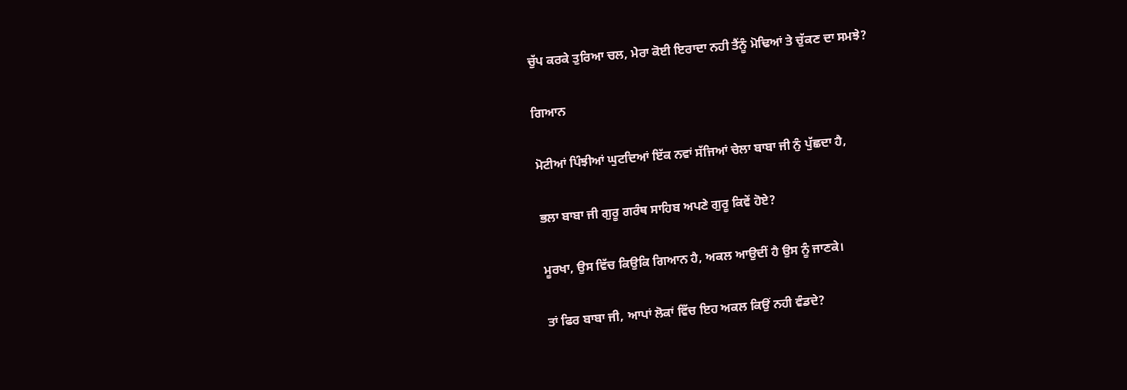ਚੁੱਪ ਕਰਕੇ ਤੁਰਿਆ ਚਲ, ਮੇਰਾ ਕੋਈ ਇਰਾਦਾ ਨਹੀ ਤੈਂਨੂੰ ਮੋਢਿਆਂ ਤੇ ਚੁੱਕਣ ਦਾ ਸਮਝੇ?

ਗਿਆਨ

ਮੋਟੀਆਂ ਪਿੰਝੀਆਂ ਘੁਟਦਿਆਂ ਇੱਕ ਨਵਾਂ ਸੱਜਿਆਂ ਚੇਲਾ ਬਾਬਾ ਜੀ ਨੁੰ ਪੁੱਛਦਾ ਹੈ,

ਭਲਾ ਬਾਬਾ ਜੀ ਗੁਰੂ ਗਰੰਥ ਸਾਹਿਬ ਅਪਣੇ ਗੁਰੂ ਕਿਵੇਂ ਹੋਏ?

ਮੂਰਖਾ, ਉਸ ਵਿੱਚ ਕਿਉਕਿ ਗਿਆਨ ਹੈ, ਅਕਲ ਆਉਦੀਂ ਹੈ ਉਸ ਨੂੰ ਜਾਣਕੇ।

ਤਾਂ ਫਿਰ ਬਾਬਾ ਜੀ, ਆਪਾਂ ਲੋਕਾਂ ਵਿੱਚ ਇਹ ਅਕਲ ਕਿਉਂ ਨਹੀ ਵੰਡਦੇ?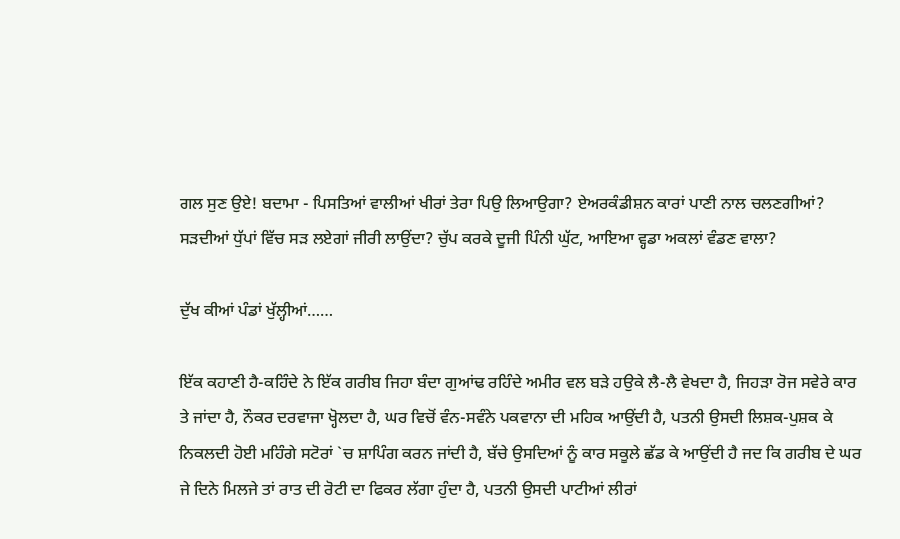ਗਲ ਸੁਣ ਉਏ! ਬਦਾਮਾ - ਪਿਸਤਿਆਂ ਵਾਲੀਆਂ ਖੀਰਾਂ ਤੇਰਾ ਪਿਉ ਲਿਆਉਗਾ? ਏਅਰਕੰਡੀਸ਼ਨ ਕਾਰਾਂ ਪਾਣੀ ਨਾਲ ਚਲਣਗੀਆਂ? ਸੜਦੀਆਂ ਧੁੱਪਾਂ ਵਿੱਚ ਸੜ ਲਏਗਾਂ ਜੀਰੀ ਲਾਉਂਦਾ? ਚੁੱਪ ਕਰਕੇ ਦੂਜੀ ਪਿੰਨੀ ਘੁੱਟ, ਆਇਆ ਵ੍ਹਡਾ ਅਕਲਾਂ ਵੰਡਣ ਵਾਲਾ?

ਦੁੱਖ ਕੀਆਂ ਪੰਡਾਂ ਖੁੱਲ੍ਹੀਆਂ……

ਇੱਕ ਕਹਾਣੀ ਹੈ-ਕਹਿੰਦੇ ਨੇ ਇੱਕ ਗਰੀਬ ਜਿਹਾ ਬੰਦਾ ਗੁਆਂਢ ਰਹਿੰਦੇ ਅਮੀਰ ਵਲ ਬੜੇ ਹਉਕੇ ਲੈ-ਲੈ ਵੇਖਦਾ ਹੈ, ਜਿਹੜਾ ਰੋਜ ਸਵੇਰੇ ਕਾਰ ਤੇ ਜਾਂਦਾ ਹੈ, ਨੌਕਰ ਦਰਵਾਜਾ ਖ੍ਹੋਲਦਾ ਹੈ, ਘਰ ਵਿਚੋਂ ਵੰਨ-ਸਵੰਨੇ ਪਕਵਾਨਾ ਦੀ ਮਹਿਕ ਆਉਂਦੀ ਹੈ, ਪਤਨੀ ਉਸਦੀ ਲਿਸ਼ਕ-ਪੁਸ਼ਕ ਕੇ ਨਿਕਲਦੀ ਹੋਈ ਮਹਿੰਗੇ ਸਟੋਰਾਂ `ਚ ਸ਼ਾਪਿੰਗ ਕਰਨ ਜਾਂਦੀ ਹੈ, ਬੱਚੇ ਉਸਦਿਆਂ ਨੂੰ ਕਾਰ ਸਕੂਲੇ ਛੱਡ ਕੇ ਆਉਂਦੀ ਹੈ ਜਦ ਕਿ ਗਰੀਬ ਦੇ ਘਰ ਜੇ ਦਿਨੇ ਮਿਲਜੇ ਤਾਂ ਰਾਤ ਦੀ ਰੋਟੀ ਦਾ ਫਿਕਰ ਲੱਗਾ ਹੁੰਦਾ ਹੈ, ਪਤਨੀ ਉਸਦੀ ਪਾਟੀਆਂ ਲੀਰਾਂ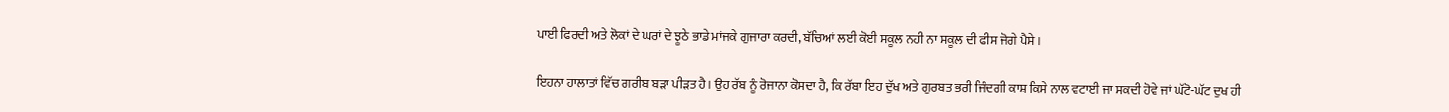ਪਾਈ ਫਿਰਦੀ ਅਤੇ ਲੋਕਾਂ ਦੇ ਘਰਾਂ ਦੇ ਝੂਠੇ ਭਾਡੇ ਮਾਂਜਕੇ ਗੁਜਾਰਾ ਕਰਦੀ, ਬੱਚਿਆਂ ਲਈ ਕੋਈ ਸਕੂਲ ਨਹੀ ਨਾ ਸਕੂਲ ਦੀ ਫੀਸ ਜੋਗੇ ਪੈਸੇ।

ਇਹਨਾ ਹਾਲਾਤਾਂ ਵਿੱਚ ਗਰੀਬ ਬੜਾ ਪੀੜਤ ਹੈ। ਉਹ ਰੱਬ ਨੂੰ ਰੋਜਾਨਾ ਕੋਸਦਾ ਹੈ, ਕਿ ਰੱਬਾ ਇਹ ਦੁੱਖ ਅਤੇ ਗੁਰਬਤ ਭਰੀ ਜਿੰਦਗੀ ਕਾਸ਼ ਕਿਸੇ ਨਾਲ ਵਟਾਈ ਜਾ ਸਕਦੀ ਹੋਵੇ ਜਾਂ ਘੱਟੋ-ਘੱਟ ਦੁਖ ਹੀ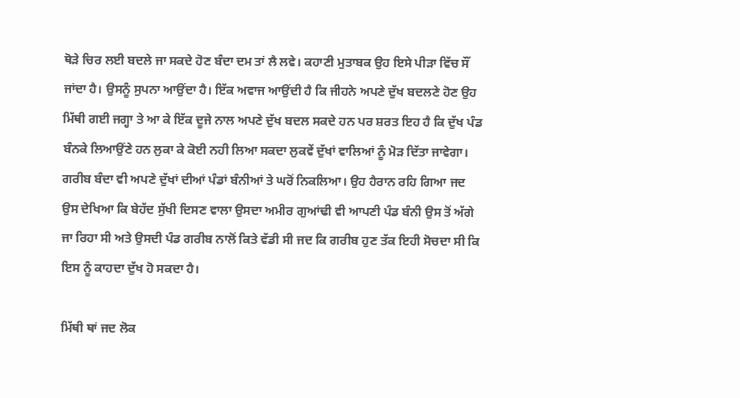ਥੋੜੇ ਚਿਰ ਲਈ ਬਦਲੇ ਜਾ ਸਕਦੇ ਹੋਣ ਬੰਦਾ ਦਮ ਤਾਂ ਲੈ ਲਵੇ। ਕਹਾਣੀ ਮੁਤਾਬਕ ਉਹ ਇਸੇ ਪੀੜਾ ਵਿੱਚ ਸੌਂ ਜਾਂਦਾ ਹੈ। ਉਸਨੂੰ ਸੁਪਨਾ ਆਉਂਦਾ ਹੈ। ਇੱਕ ਅਵਾਜ ਆਉਂਦੀ ਹੈ ਕਿ ਜੀਹਨੇ ਅਪਣੇ ਦੁੱਖ ਬਦਲਣੇ ਹੋਣ ਉਹ ਮਿੱਥੀ ਗਈ ਜਗ੍ਹਾ ਤੇ ਆ ਕੇ ਇੱਕ ਦੂਜੇ ਨਾਲ ਅਪਣੇ ਦੁੱਖ ਬਦਲ ਸਕਦੇ ਹਨ ਪਰ ਸ਼ਰਤ ਇਹ ਹੈ ਕਿ ਦੁੱਖ ਪੰਡ ਬੰਨਕੇ ਲਿਆਉਂਣੇ ਹਨ ਲੁਕਾ ਕੇ ਕੋਈ ਨਹੀ ਲਿਆ ਸਕਦਾ ਲੁਕਵੇਂ ਦੁੱਖਾਂ ਵਾਲਿਆਂ ਨੂੰ ਮੋੜ ਦਿੱਤਾ ਜਾਵੇਗਾ। ਗਰੀਬ ਬੰਦਾ ਵੀ ਅਪਣੇ ਦੁੱਖਾਂ ਦੀਆਂ ਪੰਡਾਂ ਬੰਨੀਆਂ ਤੇ ਘਰੋਂ ਨਿਕਲਿਆ। ਉਹ ਹੈਰਾਨ ਰਹਿ ਗਿਆ ਜਦ ਉਸ ਦੇਖਿਆ ਕਿ ਬੇਹੱਦ ਸੁੱਖੀ ਦਿਸਣ ਵਾਲਾ ਉਸਦਾ ਅਮੀਰ ਗੁਆਂਢੀ ਵੀ ਆਪਣੀ ਪੰਡ ਬੰਨੀ ਉਸ ਤੋਂ ਅੱਗੇ ਜਾ ਰਿਹਾ ਸੀ ਅਤੇ ਉਸਦੀ ਪੰਡ ਗਰੀਬ ਨਾਲੋਂ ਕਿਤੇ ਵੱਡੀ ਸੀ ਜਦ ਕਿ ਗਰੀਬ ਹੁਣ ਤੱਕ ਇਹੀ ਸੋਚਦਾ ਸੀ ਕਿ ਇਸ ਨੂੰ ਕਾਹਦਾ ਦੁੱਖ ਹੋ ਸਕਦਾ ਹੈ।

ਮਿੱਥੀ ਥਾਂ ਜਦ ਲੋਕ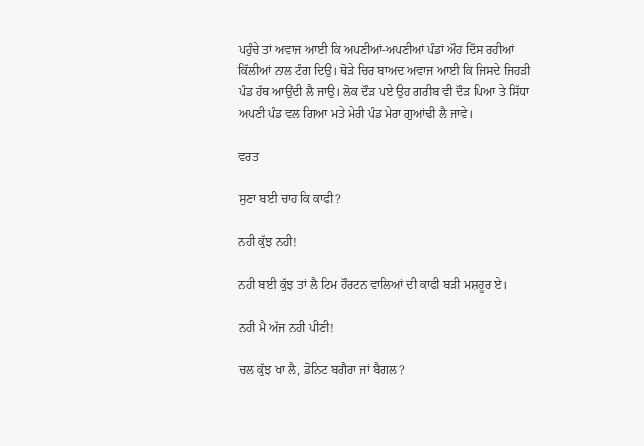ਪਹੁੰਚੇ ਤਾਂ ਅਵਾਜ ਆਈ ਕਿ ਅਪਣੀਆਂ-ਅਪਣੀਆਂ ਪੰਡਾਂ ਔਹ ਦਿੱਸ ਰਹੀਆਂ ਕਿੱਲੀਆਂ ਨਾਲ ਟੰਗ ਦਿਉ। ਥੋੜੇ ਚਿਰ ਬਾਅਦ ਅਵਾਜ ਆਈ ਕਿ ਜਿਸਦੇ ਜਿਹੜੀ ਪੰਡ ਹੱਥ ਆਉਂਦੀ ਲੈ ਜਾਉ। ਲੋਕ ਦੌੜ ਪਏ ਉਹ ਗਰੀਬ ਵੀ ਦੌੜ ਪਿਆ ਤੇ ਸਿੱਧਾ ਅਪਣੀ ਪੰਡ ਵਲ ਗਿਆ ਮਤੇ ਮੇਰੀ ਪੰਡ ਮੇਰਾ ਗੁਆਂਢੀ ਲੈ ਜਾਵੇ।

ਵਰਤ

ਸੁਣਾ ਬਈ ਚਾਹ ਕਿ ਕਾਫੀ?

ਨਹੀ ਕੁੱਝ ਨਹੀ!

ਨਹੀ ਬਈ ਕੁੱਝ ਤਾਂ ਲੈ ਟਿਮ ਹੌਰਟਨ ਵਾਲਿਆਂ ਦੀ ਕਾਫੀ ਬੜੀ ਮਸ਼ਹੂਰ ਏ।

ਨਹੀ ਮੈ ਅੱਜ ਨਹੀ ਪੀਣੀ!

ਚਲ ਕੁੱਝ ਖਾ ਲੈ, ਡੋਨਿਟ ਬਗੈਰਾ ਜਾਂ ਬੈਗਲ?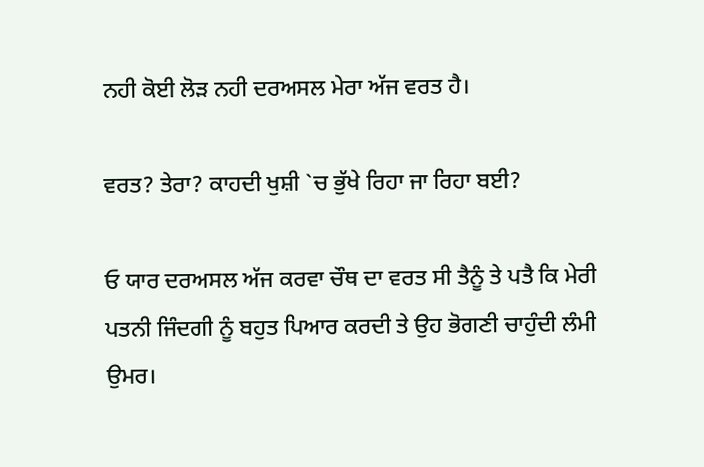ਨਹੀ ਕੋਈ ਲੋੜ ਨਹੀ ਦਰਅਸਲ ਮੇਰਾ ਅੱਜ ਵਰਤ ਹੈ।

ਵਰਤ? ਤੇਰਾ? ਕਾਹਦੀ ਖੁਸ਼ੀ `ਚ ਭੁੱਖੇ ਰਿਹਾ ਜਾ ਰਿਹਾ ਬਈ?

ਓ ਯਾਰ ਦਰਅਸਲ ਅੱਜ ਕਰਵਾ ਚੌਥ ਦਾ ਵਰਤ ਸੀ ਤੈਨੂੰ ਤੇ ਪਤੈ ਕਿ ਮੇਰੀ ਪਤਨੀ ਜਿੰਦਗੀ ਨੂੰ ਬਹੁਤ ਪਿਆਰ ਕਰਦੀ ਤੇ ਉਹ ਭੋਗਣੀ ਚਾਹੁੰਦੀ ਲੰਮੀ ਉਮਰ।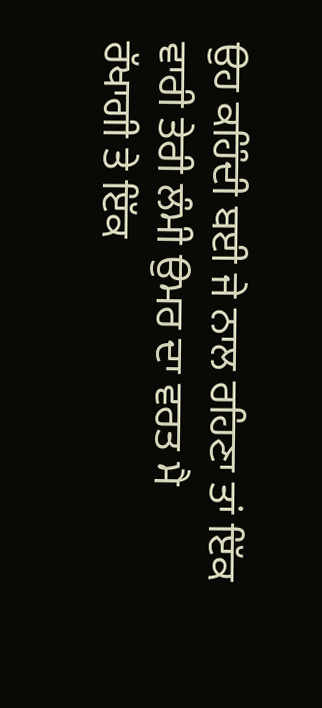ਉਹ ਕਹਿੰਦੀ ਬਈ ਜੇ ਨਾਲ ਰਹਿਣਾ ਤਾਂ ਇੱਕ ਵਾਰੀ ਤੇਰੀ ਲੰਮੀ ਉਮਰ ਦਾ ਵਰਤ ਮੈ ਰੱਖਾਗੀ ਤੇ ਇੱਕ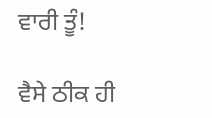ਵਾਰੀ ਤੂੰ!

ਵੈਸੇ ਠੀਕ ਹੀ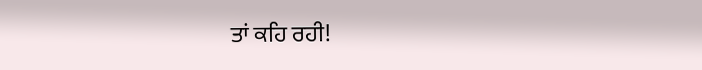ਤਾਂ ਕਹਿ ਰਹੀ!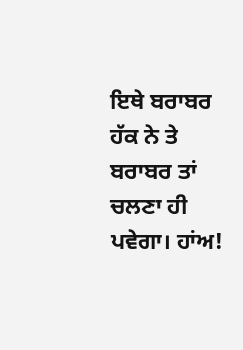ਇਥੇ ਬਰਾਬਰ ਹੱਕ ਨੇ ਤੇ ਬਰਾਬਰ ਤਾਂ ਚਲਣਾ ਹੀ ਪਵੇਗਾ। ਹਾਂਅ!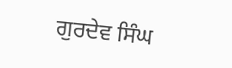ਗੁਰਦੇਵ ਸਿੰਘ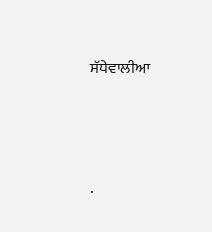ਸੱਧੇਵਾਲੀਆ




.